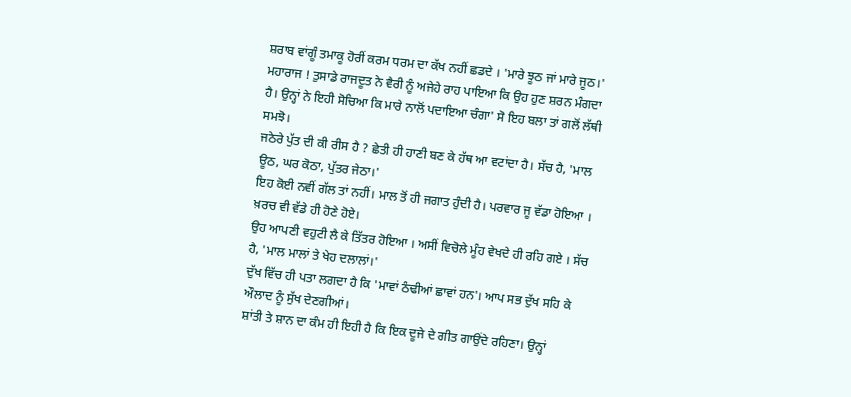ਸ਼ਰਾਬ ਵਾਂਗੂੰ ਤਮਾਕੂ ਹੋਰੀਂ ਕਰਮ ਧਰਮ ਦਾ ਕੱਖ ਨਹੀਂ ਛਡਦੇ । 'ਮਾਰੇ ਝੂਠ ਜਾਂ ਮਾਰੇ ਜੂਠ।'
ਮਹਾਰਾਜ ! ਤੁਸਾਡੇ ਰਾਜਦੂਤ ਨੇ ਵੈਰੀ ਨੂੰ ਅਜੇਹੇ ਰਾਹ ਪਾਇਆ ਕਿ ਉਹ ਹੁਣ ਸ਼ਰਨ ਮੰਗਦਾ ਹੈ। ਉਨ੍ਹਾਂ ਨੇ ਇਹੀ ਸੋਚਿਆ ਕਿ ਮਾਰੇ ਨਾਲੋਂ ਪਦਾਇਆ ਚੰਗਾ' ਸੋ ਇਹ ਬਲਾ ਤਾਂ ਗਲੋਂ ਲੱਥੀ ਸਮਝੋ।
ਜਠੇਰੇ ਪੁੱਤ ਦੀ ਕੀ ਰੀਸ ਹੈ ? ਛੇਤੀ ਹੀ ਹਾਣੀ ਬਣ ਕੇ ਹੱਥ ਆ ਵਟਾਂਦਾ ਹੈ। ਸੱਚ ਹੈ, 'ਮਾਲ ਊਠ, ਘਰ ਕੋਠਾ, ਪੁੱਤਰ ਜੇਠਾ।'
ਇਹ ਕੋਈ ਨਵੀਂ ਗੱਲ ਤਾਂ ਨਹੀਂ। ਮਾਲ ਤੋਂ ਹੀ ਜਗਾਤ ਹੁੰਦੀ ਹੈ। ਪਰਵਾਰ ਜੂ ਵੱਡਾ ਹੋਇਆ । ਖ਼ਰਚ ਵੀ ਵੱਡੇ ਹੀ ਹੋਣੇ ਹੋਏ।
ਉਹ ਆਪਣੀ ਵਹੁਟੀ ਲੈ ਕੇ ਤਿੱਤਰ ਹੋਇਆ । ਅਸੀਂ ਵਿਚੋਲੇ ਮੂੰਹ ਵੇਖਦੇ ਹੀ ਰਹਿ ਗਏ । ਸੱਚ ਹੈ, 'ਮਾਲ ਮਾਲਾਂ ਤੇ ਖੇਹ ਦਲਾਲਾਂ।'
ਦੁੱਖ ਵਿੱਚ ਹੀ ਪਤਾ ਲਗਦਾ ਹੈ ਕਿ 'ਮਾਵਾਂ ਠੰਢੀਆਂ ਛਾਵਾਂ ਹਨ'। ਆਪ ਸਭ ਦੁੱਖ ਸਹਿ ਕੇ ਔਲਾਦ ਨੂੰ ਸੁੱਖ ਦੇਣਗੀਆਂ।
ਸ਼ਾਂਤੀ ਤੇ ਸ਼ਾਨ ਦਾ ਕੰਮ ਹੀ ਇਹੀ ਹੈ ਕਿ ਇਕ ਦੂਜੇ ਦੇ ਗੀਤ ਗਾਉਂਦੇ ਰਹਿਣਾ। ਉਨ੍ਹਾਂ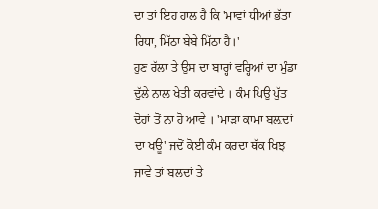ਦਾ ਤਾਂ ਇਹ ਹਾਲ ਹੈ ਕਿ 'ਮਾਵਾਂ ਧੀਆਂ ਭੱਤਾ ਰਿਧਾ, ਮਿੱਠਾ ਬੇਬੇ ਮਿੱਠਾ ਹੈ।'
ਹੁਣ ਰੱਲਾ ਤੇ ਉਸ ਦਾ ਬਾਰ੍ਹਾਂ ਵਰ੍ਹਿਆਂ ਦਾ ਮੁੰਡਾ ਦੁੱਲੇ ਨਾਲ ਖੇਤੀ ਕਰਵਾਂਦੇ । ਕੰਮ ਪਿਉ ਪੁੱਤ ਦੋਹਾਂ ਤੋਂ ਨਾ ਹੋ ਆਵੇ । 'ਮਾੜਾ ਕਾਮਾ ਬਲ਼ਦਾਂ ਦਾ ਖਊ' ਜਦੋਂ ਕੋਈ ਕੰਮ ਕਰਦਾ ਥੱਕ ਖਿਝ ਜਾਵੇ ਤਾਂ ਬਲਦਾਂ ਤੇ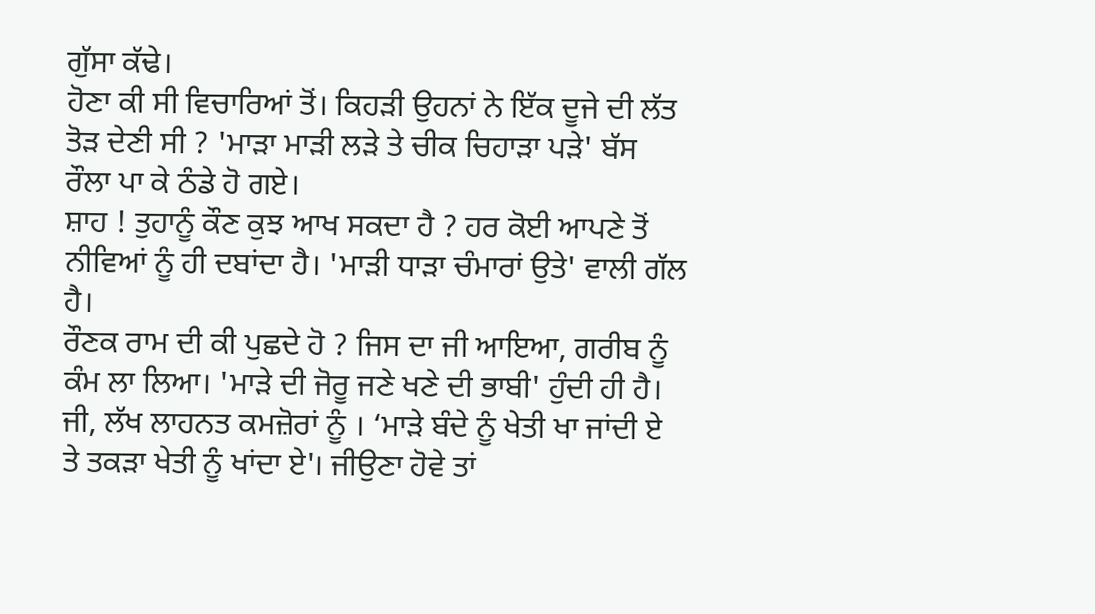ਗੁੱਸਾ ਕੱਢੇ।
ਹੋਣਾ ਕੀ ਸੀ ਵਿਚਾਰਿਆਂ ਤੋਂ। ਕਿਹੜੀ ਉਹਨਾਂ ਨੇ ਇੱਕ ਦੂਜੇ ਦੀ ਲੱਤ ਤੋੜ ਦੇਣੀ ਸੀ ? 'ਮਾੜਾ ਮਾੜੀ ਲੜੇ ਤੇ ਚੀਕ ਚਿਹਾੜਾ ਪੜੇ' ਬੱਸ ਰੌਲਾ ਪਾ ਕੇ ਠੰਡੇ ਹੋ ਗਏ।
ਸ਼ਾਹ ! ਤੁਹਾਨੂੰ ਕੌਣ ਕੁਝ ਆਖ ਸਕਦਾ ਹੈ ? ਹਰ ਕੋਈ ਆਪਣੇ ਤੋਂ ਨੀਵਿਆਂ ਨੂੰ ਹੀ ਦਬਾਂਦਾ ਹੈ। 'ਮਾੜੀ ਧਾੜਾ ਚੰਮਾਰਾਂ ਉਤੇ' ਵਾਲੀ ਗੱਲ ਹੈ।
ਰੌਣਕ ਰਾਮ ਦੀ ਕੀ ਪੁਛਦੇ ਹੋ ? ਜਿਸ ਦਾ ਜੀ ਆਇਆ, ਗਰੀਬ ਨੂੰ ਕੰਮ ਲਾ ਲਿਆ। 'ਮਾੜੇ ਦੀ ਜੋਰੂ ਜਣੇ ਖਣੇ ਦੀ ਭਾਬੀ' ਹੁੰਦੀ ਹੀ ਹੈ।
ਜੀ, ਲੱਖ ਲਾਹਨਤ ਕਮਜ਼ੋਰਾਂ ਨੂੰ । ‘ਮਾੜੇ ਬੰਦੇ ਨੂੰ ਖੇਤੀ ਖਾ ਜਾਂਦੀ ਏ ਤੇ ਤਕੜਾ ਖੇਤੀ ਨੂੰ ਖਾਂਦਾ ਏ'। ਜੀਉਣਾ ਹੋਵੇ ਤਾਂ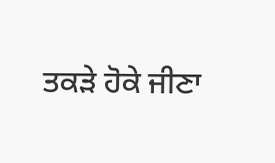ਤਕੜੇ ਹੋਕੇ ਜੀਣਾ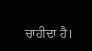ਚਾਹੀਦਾ ਹੈ।